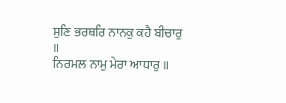ਸੁਣਿ ਭਰਥਰਿ ਨਾਨਕੁ ਕਹੈ ਬੀਚਾਰੁ ॥
ਨਿਰਮਲ ਨਾਮੁ ਮੇਰਾ ਆਧਾਰੁ ॥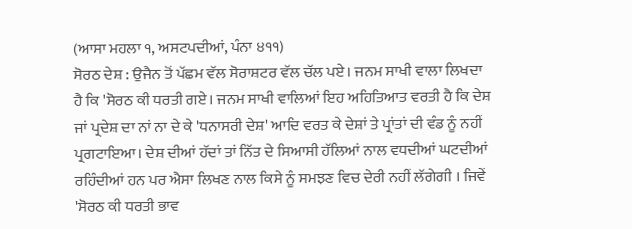(ਆਸਾ ਮਹਲਾ ੧, ਅਸਟਪਦੀਆਂ, ਪੰਨਾ ੪੧੧)
ਸੋਰਠ ਦੇਸ਼ : ਉਜੈਨ ਤੋਂ ਪੱਛਮ ਵੱਲ ਸੋਰਾਸ਼ਟਰ ਵੱਲ ਚੱਲ ਪਏ। ਜਨਮ ਸਾਖੀ ਵਾਲਾ ਲਿਖਦਾ ਹੈ ਕਿ 'ਸੋਰਠ ਕੀ ਧਰਤੀ ਗਏ। ਜਨਮ ਸਾਖੀ ਵਾਲਿਆਂ ਇਹ ਅਹਿਤਿਆਤ ਵਰਤੀ ਹੈ ਕਿ ਦੇਸ਼ ਜਾਂ ਪ੍ਰਦੇਸ਼ ਦਾ ਨਾਂ ਨਾ ਦੇ ਕੇ 'ਧਨਾਸਰੀ ਦੇਸ਼' ਆਦਿ ਵਰਤ ਕੇ ਦੇਸ਼ਾਂ ਤੇ ਪ੍ਰਾਂਤਾਂ ਦੀ ਵੰਡ ਨੂੰ ਨਹੀਂ ਪ੍ਰਗਟਾਇਆ। ਦੇਸ਼ ਦੀਆਂ ਹੱਦਾਂ ਤਾਂ ਨਿੱਤ ਦੇ ਸਿਆਸੀ ਹੱਲਿਆਂ ਨਾਲ ਵਧਦੀਆਂ ਘਟਦੀਆਂ ਰਹਿੰਦੀਆਂ ਹਨ ਪਰ ਐਸਾ ਲਿਖਣ ਨਾਲ ਕਿਸੇ ਨੂੰ ਸਮਝਣ ਵਿਚ ਦੇਰੀ ਨਹੀਂ ਲੱਗੇਗੀ । ਜਿਵੇਂ 'ਸੋਰਠ ਕੀ ਧਰਤੀ ਭਾਵ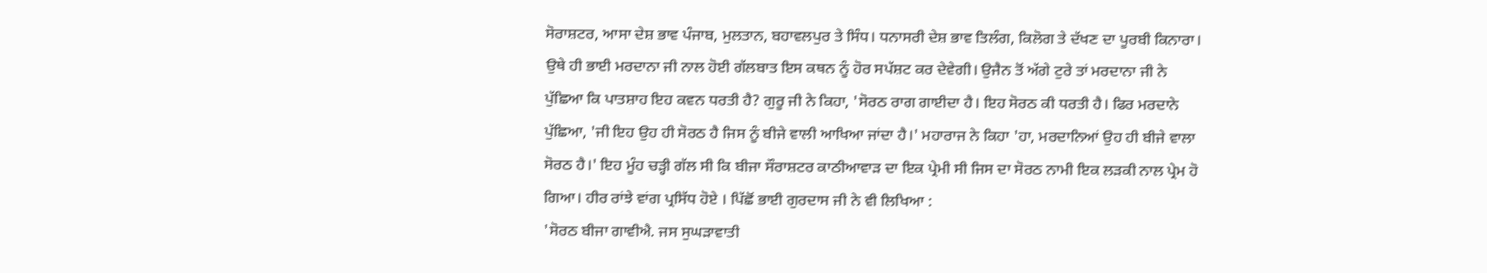ਸੋਰਾਸ਼ਟਰ, ਆਸਾ ਦੇਸ਼ ਭਾਵ ਪੰਜਾਬ, ਮੁਲਤਾਨ, ਬਹਾਵਲਪੁਰ ਤੇ ਸਿੰਧ। ਧਨਾਸਰੀ ਦੇਸ਼ ਭਾਵ ਤਿਲੰਗ, ਕਿਲੋਗ ਤੇ ਦੱਖਣ ਦਾ ਪੂਰਬੀ ਕਿਨਾਰਾ। ਉਥੇ ਹੀ ਭਾਈ ਮਰਦਾਨਾ ਜੀ ਨਾਲ ਹੋਈ ਗੱਲਬਾਤ ਇਸ ਕਥਨ ਨੂੰ ਹੋਰ ਸਪੱਸ਼ਟ ਕਰ ਦੇਵੇਗੀ। ਉਜੈਨ ਤੋਂ ਅੱਗੇ ਟੁਰੇ ਤਾਂ ਮਰਦਾਨਾ ਜੀ ਨੇ ਪੁੱਛਿਆ ਕਿ ਪਾਤਸ਼ਾਹ ਇਹ ਕਵਨ ਧਰਤੀ ਹੈ? ਗੁਰੂ ਜੀ ਨੇ ਕਿਹਾ, 'ਸੋਰਠ ਰਾਗ ਗਾਈਦਾ ਹੈ। ਇਹ ਸੋਰਠ ਕੀ ਧਰਤੀ ਹੈ। ਫਿਰ ਮਰਦਾਨੇ ਪੁੱਛਿਆ, 'ਜੀ ਇਹ ਉਹ ਹੀ ਸੋਰਠ ਹੈ ਜਿਸ ਨੂੰ ਬੀਜੇ ਵਾਲੀ ਆਖਿਆ ਜਾਂਦਾ ਹੈ।' ਮਹਾਰਾਜ ਨੇ ਕਿਹਾ 'ਹਾ, ਮਰਦਾਨਿਆਂ ਉਹ ਹੀ ਬੀਜੇ ਵਾਲਾ ਸੋਰਠ ਹੈ।' ਇਹ ਮੂੰਹ ਚੜ੍ਹੀ ਗੱਲ ਸੀ ਕਿ ਬੀਜਾ ਸੌਰਾਸ਼ਟਰ ਕਾਠੀਆਵਾੜ ਦਾ ਇਕ ਪ੍ਰੇਮੀ ਸੀ ਜਿਸ ਦਾ ਸੋਰਠ ਨਾਮੀ ਇਕ ਲੜਕੀ ਨਾਲ ਪ੍ਰੇਮ ਹੋ ਗਿਆ। ਹੀਰ ਰਾਂਝੇ ਵਾਂਗ ਪ੍ਰਸਿੱਧ ਹੋਏ । ਪਿੱਛੋਂ ਭਾਈ ਗੁਰਦਾਸ ਜੀ ਨੇ ਵੀ ਲਿਖਿਆ :
'ਸੋਰਠ ਬੀਜਾ ਗਾਵੀਐ. ਜਸ ਸੁਘੜਾਵਾਤੀ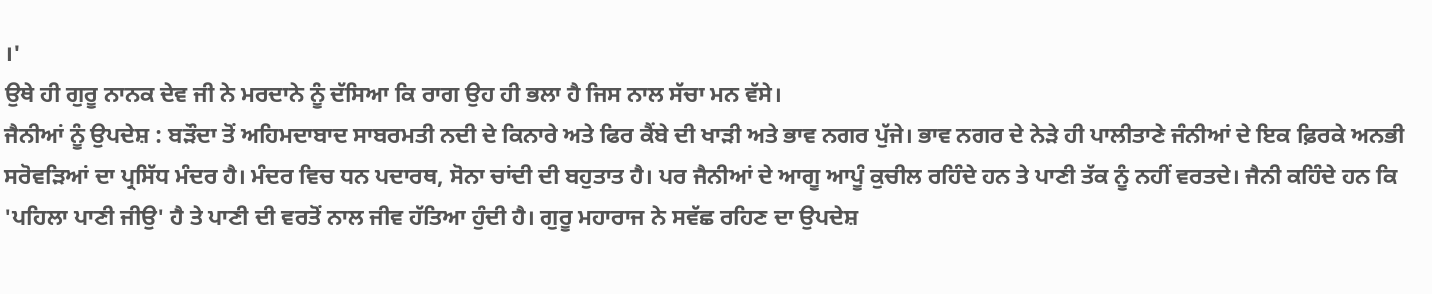।'
ਉਥੇ ਹੀ ਗੁਰੂ ਨਾਨਕ ਦੇਵ ਜੀ ਨੇ ਮਰਦਾਨੇ ਨੂੰ ਦੱਸਿਆ ਕਿ ਰਾਗ ਉਹ ਹੀ ਭਲਾ ਹੈ ਜਿਸ ਨਾਲ ਸੱਚਾ ਮਨ ਵੱਸੇ।
ਜੈਨੀਆਂ ਨੂੰ ਉਪਦੇਸ਼ : ਬੜੌਦਾ ਤੋਂ ਅਹਿਮਦਾਬਾਦ ਸਾਬਰਮਤੀ ਨਦੀ ਦੇ ਕਿਨਾਰੇ ਅਤੇ ਫਿਰ ਕੈਂਬੇ ਦੀ ਖਾੜੀ ਅਤੇ ਭਾਵ ਨਗਰ ਪੁੱਜੇ। ਭਾਵ ਨਗਰ ਦੇ ਨੇੜੇ ਹੀ ਪਾਲੀਤਾਣੇ ਜੰਨੀਆਂ ਦੇ ਇਕ ਫ਼ਿਰਕੇ ਅਨਭੀ ਸਰੋਵੜਿਆਂ ਦਾ ਪ੍ਰਸਿੱਧ ਮੰਦਰ ਹੈ। ਮੰਦਰ ਵਿਚ ਧਨ ਪਦਾਰਥ, ਸੋਨਾ ਚਾਂਦੀ ਦੀ ਬਹੁਤਾਤ ਹੈ। ਪਰ ਜੈਨੀਆਂ ਦੇ ਆਗੂ ਆਪੂੰ ਕੁਚੀਲ ਰਹਿੰਦੇ ਹਨ ਤੇ ਪਾਣੀ ਤੱਕ ਨੂੰ ਨਹੀਂ ਵਰਤਦੇ। ਜੈਨੀ ਕਹਿੰਦੇ ਹਨ ਕਿ 'ਪਹਿਲਾ ਪਾਣੀ ਜੀਉ' ਹੈ ਤੇ ਪਾਣੀ ਦੀ ਵਰਤੋਂ ਨਾਲ ਜੀਵ ਹੱਤਿਆ ਹੁੰਦੀ ਹੈ। ਗੁਰੂ ਮਹਾਰਾਜ ਨੇ ਸਵੱਛ ਰਹਿਣ ਦਾ ਉਪਦੇਸ਼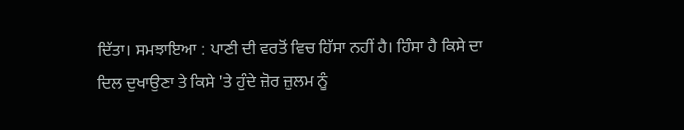ਦਿੱਤਾ। ਸਮਝਾਇਆ : ਪਾਣੀ ਦੀ ਵਰਤੋਂ ਵਿਚ ਹਿੱਸਾ ਨਹੀਂ ਹੈ। ਹਿੰਸਾ ਹੈ ਕਿਸੇ ਦਾ ਦਿਲ ਦੁਖਾਉਣਾ ਤੇ ਕਿਸੇ 'ਤੇ ਹੁੰਦੇ ਜ਼ੋਰ ਜ਼ੁਲਮ ਨੂੰ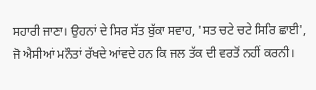ਸਹਾਰੀ ਜਾਣਾ। ਉਹਨਾਂ ਦੇ ਸਿਰ ਸੱਤ ਬੁੱਕਾ ਸਵਾਹ, 'ਸਤ ਚਟੇ ਚਟੇ ਸਿਰਿ ਛਾਈ', ਜੋ ਐਸੀਆਂ ਮਨੌਤਾਂ ਰੱਖਦੇ ਆਂਵਦੇ ਹਨ ਕਿ ਜਲ ਤੱਕ ਦੀ ਵਰਤੋਂ ਨਹੀਂ ਕਰਨੀ।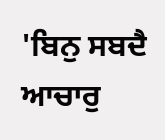'ਬਿਨੁ ਸਬਦੈ ਆਚਾਰੁ